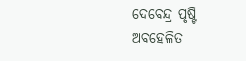ଦେବେନ୍ଦ୍ର ପୃଷ୍ଟି
ଅବହେଳିତ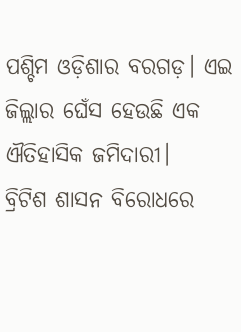ପଶ୍ଚିମ ଓଡ଼ିଶାର ବରଗଡ଼। ଏଇ ଜିଲ୍ଲାର ଘେଁସ ହେଉଛି ଏକ ଐତିହାସିକ ଜମିଦାରୀ।
ବ୍ରିଟିଶ ଶାସନ ବିରୋଧରେ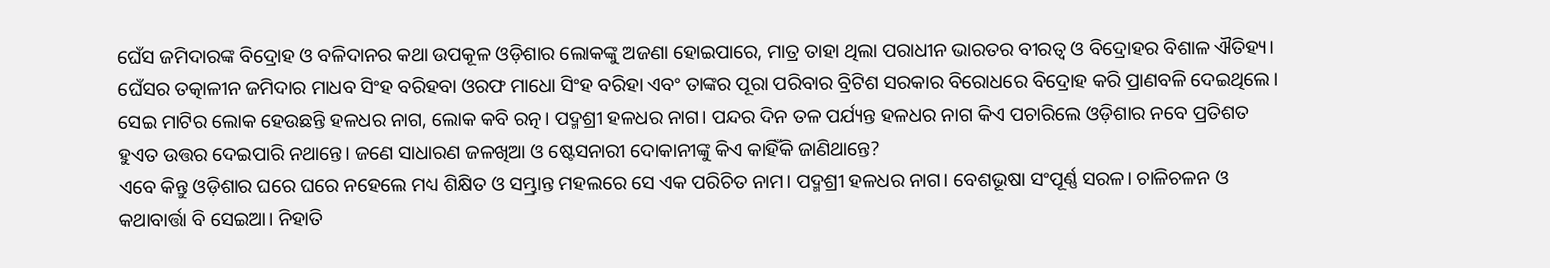ଘେଁସ ଜମିଦାରଙ୍କ ବିଦ୍ରୋହ ଓ ବଳିଦାନର କଥା ଉପକୂଳ ଓଡ଼ିଶାର ଲୋକଙ୍କୁ ଅଜଣା ହୋଇପାରେ, ମାତ୍ର ତାହା ଥିଲା ପରାଧୀନ ଭାରତର ବୀରତ୍ଵ ଓ ବିଦ୍ରୋହର ବିଶାଳ ଐତିହ୍ୟ।
ଘେଁସର ତତ୍କାଳୀନ ଜମିଦାର ମାଧବ ସିଂହ ବରିହବା ଓରଫ ମାଧୋ ସିଂହ ବରିହା ଏବଂ ତାଙ୍କର ପୂରା ପରିବାର ବ୍ରିଟିଶ ସରକାର ବିରୋଧରେ ବିଦ୍ରୋହ କରି ପ୍ରାଣବଳି ଦେଇଥିଲେ।
ସେଇ ମାଟିର ଲୋକ ହେଉଛନ୍ତି ହଳଧର ନାଗ, ଲୋକ କବି ରତ୍ନ। ପଦ୍ମଶ୍ରୀ ହଳଧର ନାଗ। ପନ୍ଦର ଦିନ ତଳ ପର୍ଯ୍ୟନ୍ତ ହଳଧର ନାଗ କିଏ ପଚାରିଲେ ଓଡ଼ିଶାର ନବେ ପ୍ରତିଶତ ହୁଏତ ଉତ୍ତର ଦେଇପାରି ନଥାନ୍ତେ। ଜଣେ ସାଧାରଣ ଜଳଖିଆ ଓ ଷ୍ଟେସନାରୀ ଦୋକାନୀଙ୍କୁ କିଏ କାହିଁକି ଜାଣିଥାନ୍ତେ?
ଏବେ କିନ୍ତୁ ଓଡ଼ିଶାର ଘରେ ଘରେ ନହେଲେ ମଧ୍ୟ ଶିକ୍ଷିତ ଓ ସମ୍ଭ୍ରାନ୍ତ ମହଲରେ ସେ ଏକ ପରିଚିତ ନାମ। ପଦ୍ମଶ୍ରୀ ହଳଧର ନାଗ। ବେଶଭୂଷା ସଂପୂର୍ଣ୍ଣ ସରଳ। ଚାଳିଚଳନ ଓ କଥାବାର୍ତ୍ତା ବି ସେଇଆ। ନିହାତି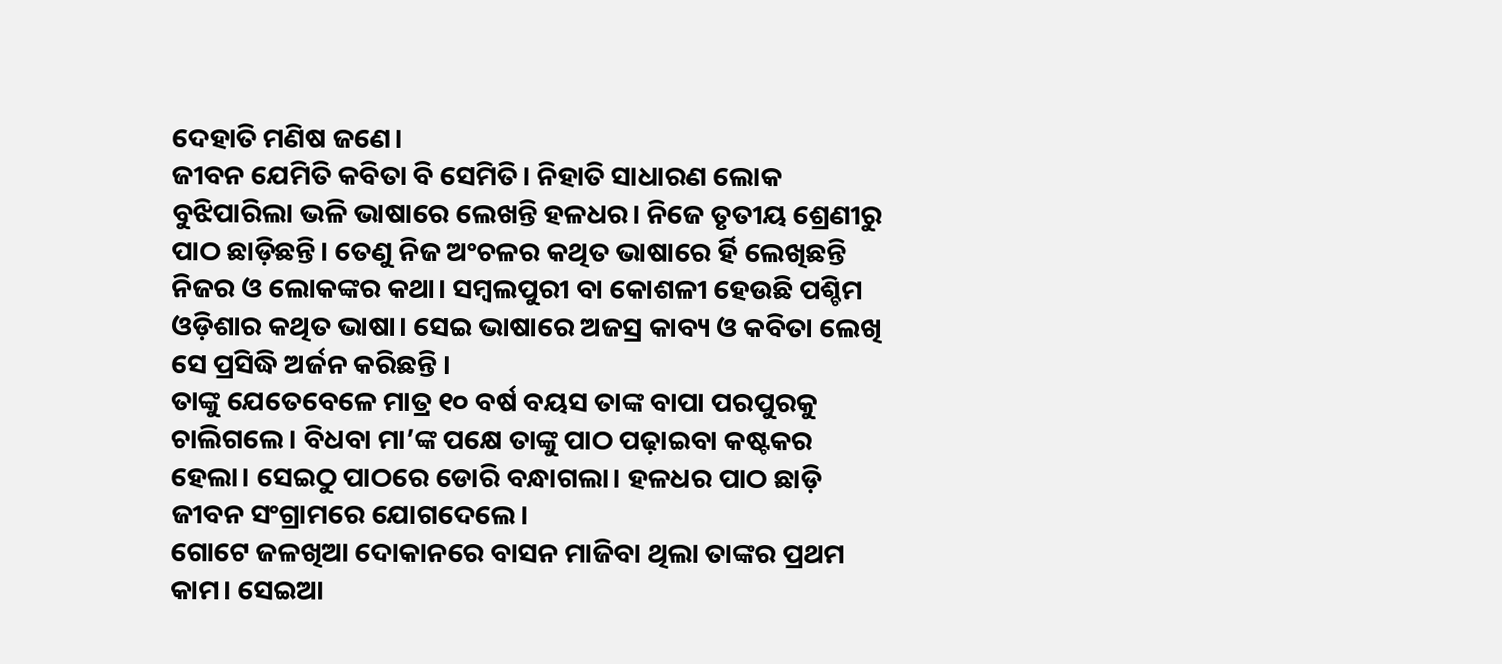ଦେହାତି ମଣିଷ ଜଣେ।
ଜୀବନ ଯେମିତି କବିତା ବି ସେମିତି। ନିହାତି ସାଧାରଣ ଲୋକ ବୁଝିପାରିଲା ଭଳି ଭାଷାରେ ଲେଖନ୍ତି ହଳଧର। ନିଜେ ତୃତୀୟ ଶ୍ରେଣୀରୁ ପାଠ ଛାଡ଼ିଛନ୍ତି। ତେଣୁ ନିଜ ଅଂଚଳର କଥିତ ଭାଷାରେ ର୍ହି ଲେଖିଛନ୍ତି ନିଜର ଓ ଲୋକଙ୍କର କଥା। ସମ୍ବଲପୁରୀ ବା କୋଶଳୀ ହେଉଛି ପଶ୍ଚିମ ଓଡ଼ିଶାର କଥିତ ଭାଷା। ସେଇ ଭାଷାରେ ଅଜସ୍ର କାବ୍ୟ ଓ କବିତା ଲେଖି ସେ ପ୍ରସିଦ୍ଧି ଅର୍ଜନ କରିଛନ୍ତି ।
ତାଙ୍କୁ ଯେତେବେଳେ ମାତ୍ର ୧୦ ବର୍ଷ ବୟସ ତାଙ୍କ ବାପା ପରପୁରକୁ ଚାଲିଗଲେ। ବିଧବା ମା’ଙ୍କ ପକ୍ଷେ ତାଙ୍କୁ ପାଠ ପଢ଼ାଇବା କଷ୍ଟକର ହେଲା। ସେଇଠୁ ପାଠରେ ଡୋରି ବନ୍ଧାଗଲା। ହଳଧର ପାଠ ଛାଡ଼ି ଜୀବନ ସଂଗ୍ରାମରେ ଯୋଗଦେଲେ।
ଗୋଟେ ଜଳଖିଆ ଦୋକାନରେ ବାସନ ମାଜିବା ଥିଲା ତାଙ୍କର ପ୍ରଥମ କାମ। ସେଇଆ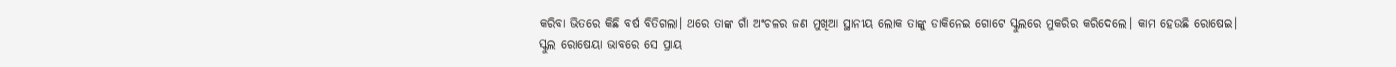କରିବା ଭିତରେ କିଛି ବର୍ଷ ବିତିଗଲା। ଥରେ ତାଙ୍କ ଗାଁ ଅଂଚଳର ଜଣ ମୁଖିଆ ସ୍ଥାନୀୟ ଲୋକ ତାଙ୍କୁ ଡାକିନେଇ ଗୋଟେ ସ୍କୁଲରେ ମୁକରିର କରିଦେଲେ। କାମ ହେଉଛି ରୋଷେଇ।
ସ୍କୁଲ ରୋଷେୟା ଭାବରେ ସେ ପ୍ରାୟ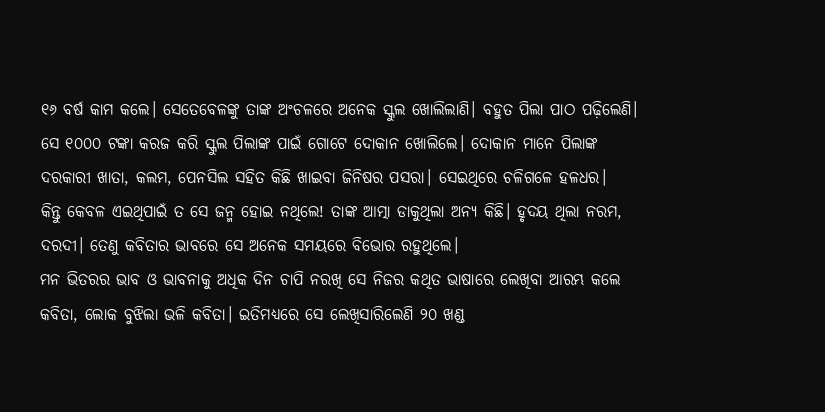୧୬ ବର୍ଷ କାମ କଲେ। ସେତେବେଳଙ୍କୁ ତାଙ୍କ ଅଂଚଳରେ ଅନେକ ସ୍କୁଲ ଖୋଲିଲାଣି। ବହୁତ ପିଲା ପାଠ ପଢ଼ିଲେଣି। ସେ ୧୦୦୦ ଟଙ୍କା କରଜ କରି ସ୍କୁଲ ପିଲାଙ୍କ ପାଇଁ ଗୋଟେ ଦୋକାନ ଖୋଲିଲେ। ଦୋକାନ ମାନେ ପିଲାଙ୍କ ଦରକାରୀ ଖାତା, କଲମ, ପେନସିଲ ସହିତ କିଛି ଖାଇବା ଜିନିଷର ପସରା। ସେଇଥିରେ ଚଳିଗଳେ ହଳଧର।
କିନ୍ତୁ କେବଳ ଏଇଥିପାଇଁ ତ ସେ ଜନ୍ମ ହୋଇ ନଥିଲେ! ତାଙ୍କ ଆତ୍ମା ଡାକୁଥିଲା ଅନ୍ୟ କିଛି। ହୃଦୟ ଥିଲା ନରମ, ଦରଦୀ। ତେଣୁ କବିତାର ଭାବରେ ସେ ଅନେକ ସମୟରେ ବିଭୋର ରହୁଥିଲେ।
ମନ ଭିତରର ଭାବ ଓ ଭାବନାକୁ ଅଧିକ ଦିନ ଚାପି ନରଖି ସେ ନିଜର କଥିତ ଭାଷାରେ ଲେଖିବା ଆରମ୍ଭ କଲେ କବିତା, ଲୋକ ବୁଝିଲା ଭଳି କବିତା। ଇତିମଧ୍ୟରେ ସେ ଲେଖିସାରିଲେଣି ୨୦ ଖଣ୍ଡ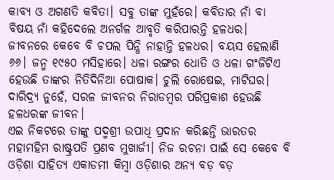କାବ୍ୟ ଓ ଅଗଣତି କବିତା। ସବୁ ତାଙ୍କ ମୁହଁରେ। କବିତାର ନାଁ ବା ବିଷୟ ନାଁ କହିଦେଲେ ଅନର୍ଗଳ ଆବୃତି କରିପାରନ୍ତି ହଳଧର।
ଜୀବନରେ କେବେ ବି ଚପଲ ପିନ୍ଧି ନାହାନ୍ତି ହଳଧର। ବୟସ ହେଲାଣି ୬୬। ଜନ୍ମ ୧୯୫୦ ମସିହାରେ। ଧଳା ରଙ୍ଗର ଧୋତି ଓ ଧଳା ଗଂଜିଟିଏ ହେଉଛି ତାଙ୍କର ନିତିଦିନିଆ ପୋଷାକ। ଚୁଲି ରୋଷେଇ, ମାଟିଘର। ଦାରିଦ୍ର୍ୟ ନୁହେଁ, ସରଳ ଜୀବନର ନିରାଡମ୍ବର ପରିପ୍ରକାଶ ହେଉଛି ହଳଧରଙ୍କ ଜୀବନ।
ଏଇ ନିକଟରେ ତାଙ୍କୁ ପଦ୍ମଶ୍ରୀ ଉପାଧି ପ୍ରଦାନ କରିଛନ୍ତି ଭାରତର ମହାମହିମ ରାଷ୍ଟ୍ରପତି ପ୍ରଣବ ମୁଖାର୍ଜୀ। ନିଜ ରଚନା ପାଇଁ ସେ କେବେ ବି ଓଡ଼ିଶା ସାହିତ୍ୟ ଏକାଡମୀ କିମ୍ବା ଓଡ଼ିଶାର ଅନ୍ୟ ବଡ଼ ବଡ଼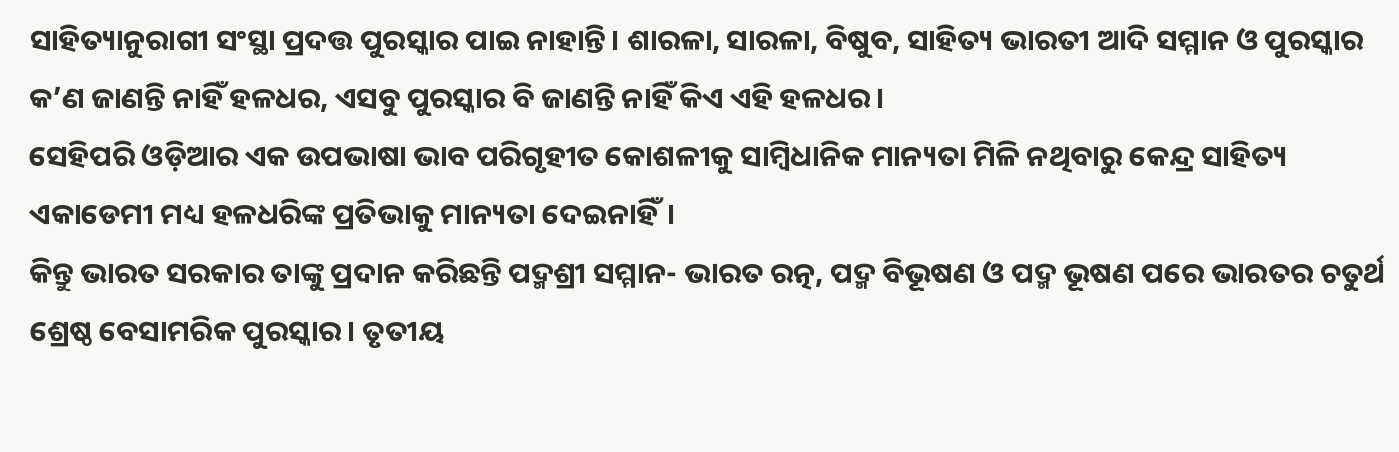ସାହିତ୍ୟାନୁରାଗୀ ସଂସ୍ଥା ପ୍ରଦତ୍ତ ପୁରସ୍କାର ପାଇ ନାହାନ୍ତି। ଶାରଳା, ସାରଳା, ବିଷୁବ, ସାହିତ୍ୟ ଭାରତୀ ଆଦି ସମ୍ମାନ ଓ ପୁରସ୍କାର କ’ଣ ଜାଣନ୍ତି ନାହିଁ ହଳଧର, ଏସବୁ ପୁରସ୍କାର ବି ଜାଣନ୍ତି ନାହିଁ କିଏ ଏହି ହଳଧର।
ସେହିପରି ଓଡ଼ିଆର ଏକ ଉପଭାଷା ଭାବ ପରିଗୃହୀତ କୋଶଳୀକୁ ସାମ୍ବିଧାନିକ ମାନ୍ୟତା ମିଳି ନଥିବାରୁ କେନ୍ଦ୍ର ସାହିତ୍ୟ ଏକାଡେମୀ ମଧ୍ୟ ହଳଧରିଙ୍କ ପ୍ରତିଭାକୁ ମାନ୍ୟତା ଦେଇନାହିଁ।
କିନ୍ତୁ ଭାରତ ସରକାର ତାଙ୍କୁ ପ୍ରଦାନ କରିଛନ୍ତି ପଦ୍ମଶ୍ରୀ ସମ୍ମାନ- ଭାରତ ରତ୍ନ, ପଦ୍ମ ବିଭୂଷଣ ଓ ପଦ୍ମ ଭୂଷଣ ପରେ ଭାରତର ଚତୁର୍ଥ ଶ୍ରେଷ୍ଠ ବେସାମରିକ ପୁରସ୍କାର। ତୃତୀୟ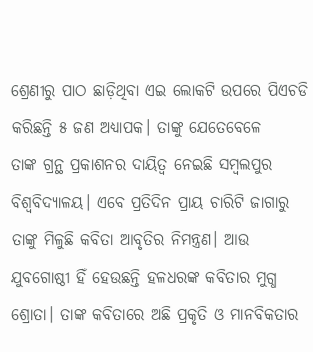ଶ୍ରେଣୀରୁ ପାଠ ଛାଡ଼ିଥିବା ଏଇ ଲୋକଟି ଉପରେ ପିଏଚଡି କରିଛନ୍ତି ୫ ଜଣ ଅଧ୍ୟାପକ। ତାଙ୍କୁ ଯେତେବେଳେ
ତାଙ୍କ ଗ୍ରନ୍ଥ ପ୍ରକାଶନର ଦାୟିତ୍ଵ ନେଇଛି ସମ୍ବଲପୁର ବିଶ୍ଵବିଦ୍ୟାଳୟ। ଏବେ ପ୍ରତିଦିନ ପ୍ରାୟ ଚାରିଟି ଜାଗାରୁ ତାଙ୍କୁ ମିଳୁଛି କବିତା ଆବୃତିର ନିମନ୍ତ୍ରଣ। ଆଉ ଯୁବଗୋଷ୍ଠୀ ହିଁ ହେଉଛନ୍ତି ହଳଧରଙ୍କ କବିତାର ମୁଗ୍ଧ ଶ୍ରୋତା। ତାଙ୍କ କବିତାରେ ଅଛି ପ୍ରକୃତି ଓ ମାନବିକତାର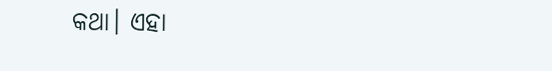କଥା। ଏହା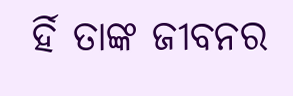ର୍ହି ତାଙ୍କ ଜୀବନର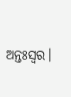ଅନ୍ତଃସ୍ଵର।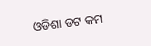ଓଡିଶା ଡଟ କମ